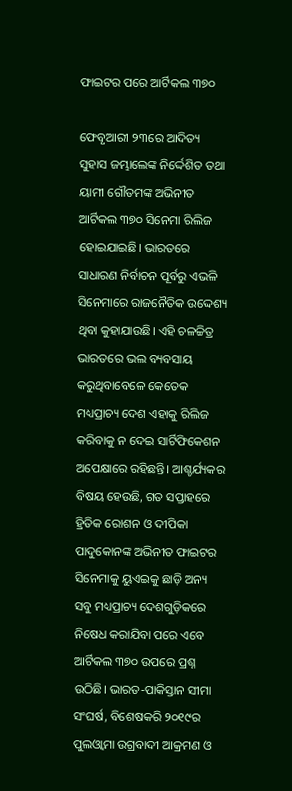ଫାଇଟର ପରେ ଆର୍ଟିକଲ ୩୭୦

ଫେବୃଆରୀ ୨୩ରେ ଆଦିତ୍ୟ ସୁହାସ ଜମ୍ଭାଲେଙ୍କ ନିର୍ଦ୍ଦେଶିତ ତଥା ୟାମୀ ଗୌତମଙ୍କ ଅଭିନୀତ ଆର୍ଟିକଲ ୩୭୦ ସିନେମା ରିଲିଜ ହୋଇଯାଇଛି। ଭାରତରେ ସାଧାରଣ ନିର୍ବାଚନ ପୂର୍ବରୁ ଏଭଳି ସିନେମାରେ ରାଜନୈତିକ ଉଦ୍ଦେଶ୍ୟ ଥିବା କୁହାଯାଉଛି। ଏହି ଚଳଚ୍ଚିତ୍ର ଭାରତରେ ଭଲ ବ୍ୟବସାୟ କରୁଥିବାବେଳେ କେତେକ ମଧ୍ୟପ୍ରାଚ୍ୟ ଦେଶ ଏହାକୁ ରିଲିଜ କରିବାକୁ ନ ଦେଇ ସାର୍ଟିଫିକେଶନ ଅପେକ୍ଷାରେ ରହିଛନ୍ତି। ଆଶ୍ଚର୍ଯ୍ୟକର ବିଷୟ ହେଉଛି, ଗତ ସପ୍ତାହରେ ହ୍ରିତିକ ରୋଶନ ଓ ଦୀପିକା ପାଦୁକୋନଙ୍କ ଅଭିନୀତ ଫାଇଟର ସିନେମାକୁ ୟୁଏଇକୁ ଛାଡ଼ି ଅନ୍ୟ ସବୁ ମଧ୍ୟପ୍ରାଚ୍ୟ ଦେଶଗୁଡ଼ିକରେ ନିଷେଧ କରାଯିବା ପରେ ଏବେ ଆର୍ଟିକଲ ୩୭୦ ଉପରେ ପ୍ରଶ୍ନ ଉଠିଛି। ଭାରତ-ପାକିସ୍ତାନ ସୀମା ସଂଘର୍ଷ, ବିଶେଷକରି ୨୦୧୯ର ପୁଲଓ୍ବାମା ଉଗ୍ରବାଦୀ ଆକ୍ରମଣ ଓ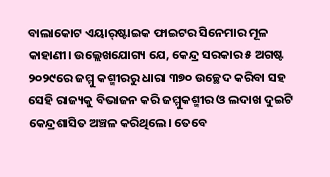ବାଲାକୋଟ ଏୟାର୍‌ଷ୍ଟାଇକ ଫାଇଟର ସିନେମାର ମୂଳ କାହାଣୀ। ଉଲ୍ଲେଖଯୋଗ୍ୟ ଯେ, କେନ୍ଦ୍ର ସରକାର ୫ ଅଗଷ୍ଟ ୨୦୨୯ରେ ଜମ୍ମୁ କଶ୍ମୀରରୁ ଧାରା ୩୭୦ ଉଚ୍ଛେଦ କରିବା ସହ ସେହି ରାଜ୍ୟକୁ ବିଭାଜନ କରି ଜମ୍ମୁକଶ୍ମୀର ଓ ଲଦାଖ ଦୁଇଟି କେନ୍ଦ୍ରଶାସିତ ଅଞ୍ଚଳ କରିଥିଲେ। ତେବେ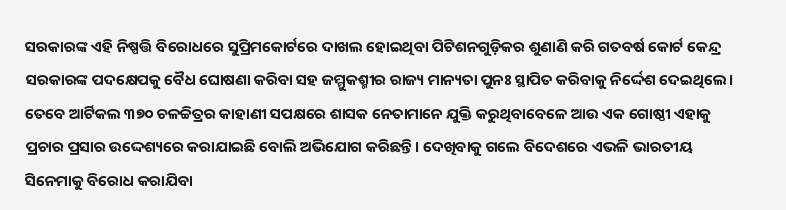ସରକାରଙ୍କ ଏହି ନିଷ୍ପତ୍ତି ବିରୋଧରେ ସୁପ୍ରିମକୋର୍ଟରେ ଦାଖଲ ହୋଇଥିବା ପିଟିଶନଗୁଡ଼ିକର ଶୁଣାଣି କରି ଗତବର୍ଷ କୋର୍ଟ କେନ୍ଦ୍ର ସରକାରଙ୍କ ପଦକ୍ଷେପକୁ ବୈଧ ଘୋଷଣା କରିବା ସହ ଜମ୍ମୁକଶ୍ମୀର ରାଜ୍ୟ ମାନ୍ୟତା ପୁନଃ ସ୍ଥାପିତ କରିବାକୁ ନିର୍ଦ୍ଦେଶ ଦେଇଥିଲେ। ତେବେ ଆର୍ଟିକଲ ୩୭୦ ଚଳଚ୍ଚିତ୍ରର କାହାଣୀ ସପକ୍ଷରେ ଶାସକ ନେତାମାନେ ଯୁକ୍ତି କରୁଥିବାବେଳେ ଆଉ ଏକ ଗୋଷ୍ଠୀ ଏହାକୁ ପ୍ରଚାର ପ୍ରସାର ଉଦ୍ଦେଶ୍ୟରେ କରାଯାଇଛି ବୋଲି ଅଭିଯୋଗ କରିଛନ୍ତି। ଦେଖିବାକୁ ଗଲେ ବିଦେଶରେ ଏଭଳି ଭାରତୀୟ ସିନେମାକୁ ବିରୋଧ କରାଯିବା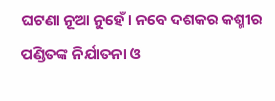ଘଟଣା ନୂଆ ନୁହେଁ। ନବେ ଦଶକର କଶ୍ମୀର ପଣ୍ଡିତଙ୍କ ନିର୍ଯାତନା ଓ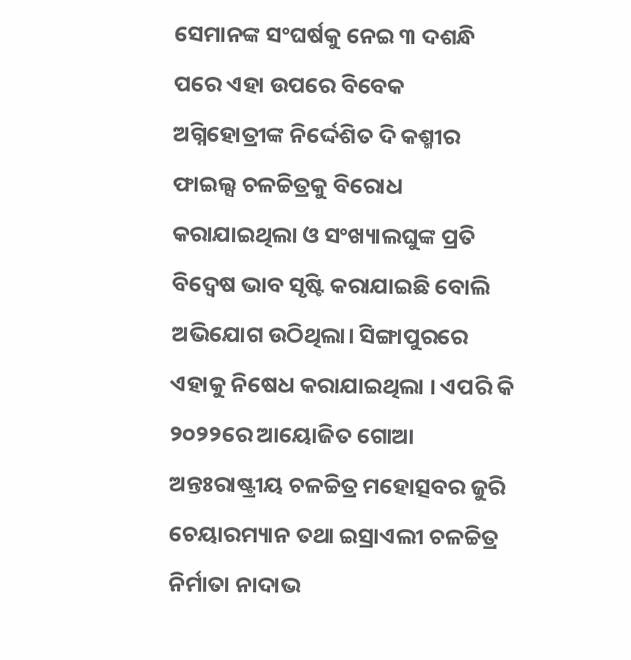ସେମାନଙ୍କ ସଂଘର୍ଷକୁ ନେଇ ୩ ଦଶନ୍ଧି ପରେ ଏହା ଉପରେ ବିବେକ ଅଗ୍ନିହୋତ୍ରୀଙ୍କ ନିର୍ଦ୍ଦେଶିତ ଦି କଶ୍ମୀର ଫାଇଲ୍ସ ଚଳଚ୍ଚିତ୍ରକୁ ବିରୋଧ କରାଯାଇଥିଲା ଓ ସଂଖ୍ୟାଲଘୁଙ୍କ ପ୍ରତି ବିଦ୍ୱେଷ ଭାବ ସୃଷ୍ଟି କରାଯାଇଛି ବୋଲି ଅଭିଯୋଗ ଉଠିଥିଲା। ସିଙ୍ଗାପୁରରେ ଏହାକୁ ନିଷେଧ କରାଯାଇଥିଲା । ଏପରି କି ୨୦୨୨ରେ ଆୟୋଜିତ ଗୋଆ ଅନ୍ତଃରାଷ୍ଟ୍ରୀୟ ଚଳଚ୍ଚିତ୍ର ମହୋତ୍ସବର ଜୁରି ଚେୟାରମ୍ୟାନ ତଥା ଇସ୍ରାଏଲୀ ଚଳଚ୍ଚିତ୍ର ନିର୍ମାତା ନାଦାଭ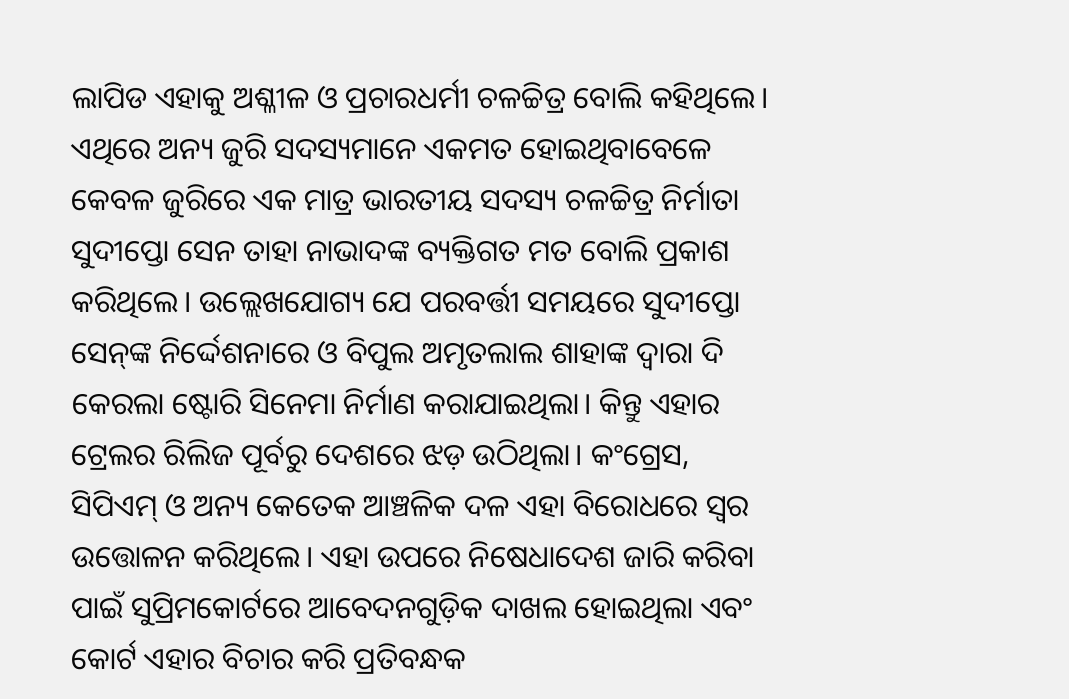ଲାପିଡ ଏହାକୁ ଅଶ୍ଳୀଳ ଓ ପ୍ରଚାରଧର୍ମୀ ଚଳଚ୍ଚିତ୍ର ବୋଲି କହିଥିଲେ। ଏଥିରେ ଅନ୍ୟ ଜୁରି ସଦସ୍ୟମାନେ ଏକମତ ହୋଇଥିବାବେଳେ କେବଳ ଜୁରିରେ ଏକ ମାତ୍ର ଭାରତୀୟ ସଦସ୍ୟ ଚଳଚ୍ଚିତ୍ର ନିର୍ମାତା ସୁଦୀପ୍ତୋ ସେନ ତାହା ନାଭାଦଙ୍କ ବ୍ୟକ୍ତିଗତ ମତ ବୋଲି ପ୍ରକାଶ କରିଥିଲେ। ଉଲ୍ଲେଖଯୋଗ୍ୟ ଯେ ପରବର୍ତ୍ତୀ ସମୟରେ ସୁଦୀପ୍ତୋ ସେନ୍‌ଙ୍କ ନିର୍ଦ୍ଦେଶନାରେ ଓ ବିପୁଲ ଅମୃତଲାଲ ଶାହାଙ୍କ ଦ୍ୱାରା ଦି କେରଲା ଷ୍ଟୋରି ସିନେମା ନିର୍ମାଣ କରାଯାଇଥିଲା। କିନ୍ତୁ ଏହାର ଟ୍ରେଲର ରିଲିଜ ପୂର୍ବରୁ ଦେଶରେ ଝଡ଼ ଉଠିଥିଲା। କଂଗ୍ରେସ, ସିପିଏମ୍‌ ଓ ଅନ୍ୟ କେତେକ ଆଞ୍ଚଳିକ ଦଳ ଏହା ବିରୋଧରେ ସ୍ବର ଉତ୍ତୋଳନ କରିଥିଲେ। ଏହା ଉପରେ ନିଷେଧାଦେଶ ଜାରି କରିବା ପାଇଁ ସୁପ୍ରିମକୋର୍ଟରେ ଆବେଦନଗୁଡ଼ିକ ଦାଖଲ ହୋଇଥିଲା ଏବଂ କୋର୍ଟ ଏହାର ବିଚାର କରି ପ୍ରତିବନ୍ଧକ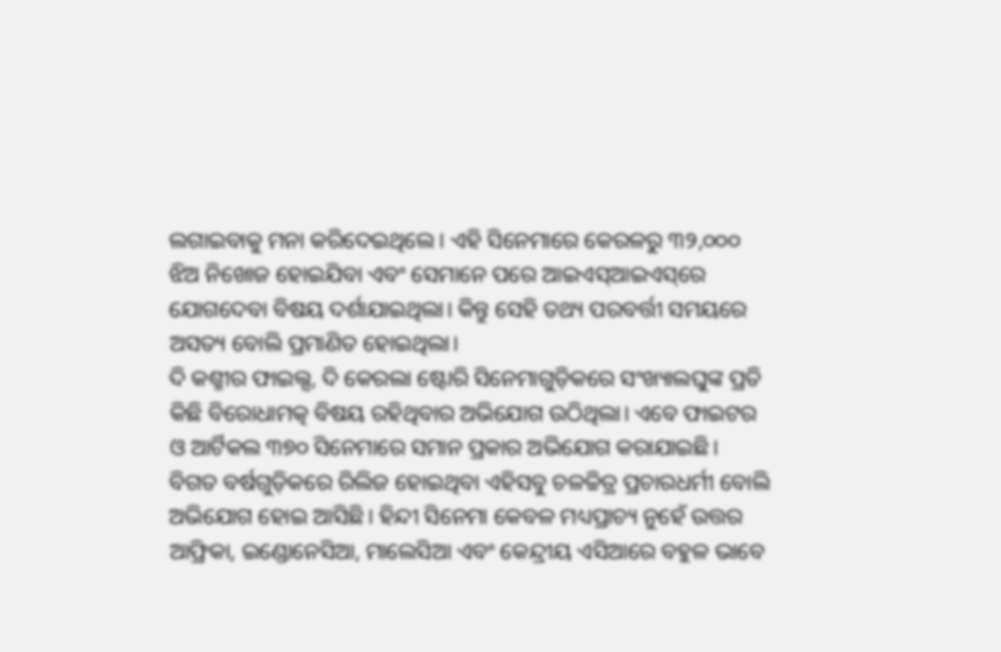ଲଗାଇବାକୁ ମନା କରିଦେଇଥିଲେ। ଏହି ସିନେମାରେ କେରଳରୁ ୩୨,୦୦୦ ଝିଅ ନିଖୋଜ ହୋଇଯିବା ଏବଂ ସେମାନେ ପରେ ଆଇଏସ୍‌ଆଇଏସ୍‌ରେ ଯୋଗଦେବା ବିଷୟ ଦର୍ଶାଯାଇଥିଲା। କିନ୍ତୁ ସେହି ତଥ୍ୟ ପରବର୍ତ୍ତୀ ସମୟରେ ଅସତ୍ୟ ବୋଲି ପ୍ରମାଣିତ ହୋଇଥିଲା।
ଦି କଶ୍ମୀର ଫାଇଲ୍ସ, ଦି କେରଲା ଷ୍ଟୋରି ସିନେମାଗୁଡ଼ିକରେ ସଂଖ୍ୟାଲଘୁଙ୍କ ପ୍ରତି କିଛି ବିରୋଧାମତ୍କ ବିଷୟ ରହିଥିବାର ଅଭିଯୋଗ ଉଠିଥିଲା। ଏବେ ଫାଇଟର ଓ ଆର୍ଟିକଲ ୩୭୦ ସିନେମାରେ ସମାନ ପ୍ରକାର ଅଭିଯୋଗ କରାଯାଇଛି। ବିଗତ ବର୍ଷଗୁଡ଼ିକରେ ରିଲିଜ ହୋଇଥିବା ଏହିସବୁ ଚଳଚ୍ଚିତ୍ର ପ୍ରଚାରଧର୍ମୀ ବୋଲି ଅଭିଯୋଗ ହୋଇ ଆସିଛି। ହିନ୍ଦୀ ସିନେମା କେବଳ ମଧ୍ୟପ୍ରାଚ୍ୟ ନୁହେଁ ଉତ୍ତର ଆଫ୍ରିକା, ଇଣ୍ଡୋନେସିଆ, ମାଲେସିଆ ଏବଂ କେନ୍ଦ୍ରୀୟ ଏସିଆରେ ବହୁଳ ଭାବେ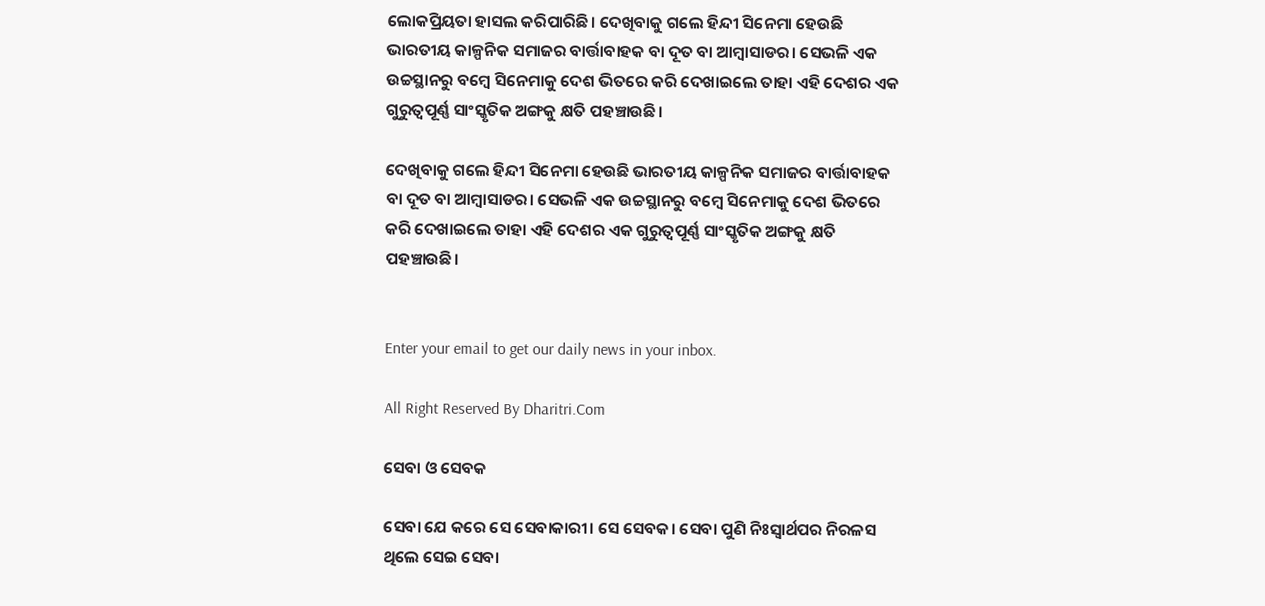ଲୋକପ୍ରିୟତା ହାସଲ କରିପାରିଛି। ଦେଖିବାକୁ ଗଲେ ହିନ୍ଦୀ ସିନେମା ହେଉଛି ଭାରତୀୟ କାଳ୍ପନିକ ସମାଜର ବାର୍ତ୍ତାବାହକ ବା ଦୂତ ବା ଆମ୍ବାସାଡର। ସେଭଳି ଏକ ଉଚ୍ଚସ୍ଥାନରୁ ବମ୍ବେ ସିନେମାକୁ ଦେଶ ଭିତରେ କରି ଦେଖାଇଲେ ତାହା ଏହି ଦେଶର ଏକ ଗୁରୁତ୍ୱପୂର୍ଣ୍ଣ ସାଂସ୍କୃତିକ ଅଙ୍ଗକୁ କ୍ଷତି ପହଞ୍ଚାଉଛି।

ଦେଖିବାକୁ ଗଲେ ହିନ୍ଦୀ ସିନେମା ହେଉଛି ଭାରତୀୟ କାଳ୍ପନିକ ସମାଜର ବାର୍ତ୍ତାବାହକ ବା ଦୂତ ବା ଆମ୍ବାସାଡର। ସେଭଳି ଏକ ଉଚ୍ଚସ୍ଥାନରୁ ବମ୍ବେ ସିନେମାକୁ ଦେଶ ଭିତରେ କରି ଦେଖାଇଲେ ତାହା ଏହି ଦେଶର ଏକ ଗୁରୁତ୍ୱପୂର୍ଣ୍ଣ ସାଂସ୍କୃତିକ ଅଙ୍ଗକୁ କ୍ଷତି ପହଞ୍ଚାଉଛି।


Enter your email to get our daily news in your inbox.

All Right Reserved By Dharitri.Com

ସେବା ଓ ସେବକ

ସେବା ଯେ କରେ ସେ ସେବାକାରୀ। ସେ ସେବକ। ସେବା ପୁଣି ନିଃସ୍ବାର୍ଥପର ନିରଳସ ଥିଲେ ସେଇ ସେବା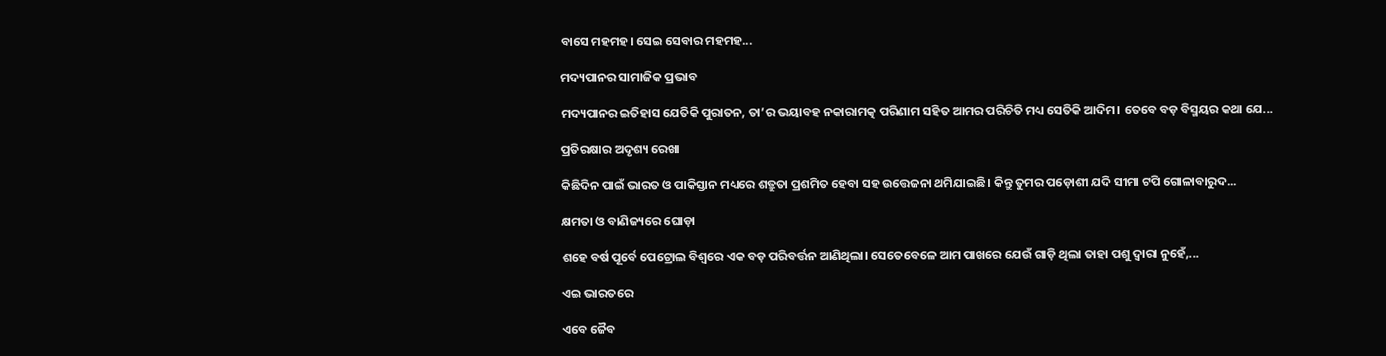ବାସେ ମହମହ। ସେଇ ସେବାର ମହମହ...

ମଦ୍ୟପାନର ସାମାଜିକ ପ୍ରଭାବ

ମଦ୍ୟପାନର ଇତିହାସ ଯେତିକି ପୁରାତନ, ତା’ର ଭୟାବହ ନକାରାମତ୍କ ପରିଣାମ ସହିତ ଆମର ପରିଚିତି ମଧ୍ୟ ସେତିକି ଆଦିମ। ତେବେ ବଡ଼ ବିସ୍ମୟର କଥା ଯେ...

ପ୍ରତିରକ୍ଷାର ଅଦୃଶ୍ୟ ରେଖା

କିଛିଦିନ ପାଇଁ ଭାରତ ଓ ପାକିସ୍ତାନ ମଧ୍ୟରେ ଶତ୍ରୁତା ପ୍ରଶମିତ ହେବା ସହ ଉତ୍ତେଜନା ଥମିଯାଇଛି। କିନ୍ତୁ ତୁମର ପଡ଼ୋଶୀ ଯଦି ସୀମା ଟପି ଗୋଳାବାରୁଦ...

କ୍ଷମତା ଓ ବାଣିଜ୍ୟରେ ଘୋଡ଼ା

ଶହେ ବର୍ଷ ପୂର୍ବେ ପେଟ୍ରୋଲ ବିଶ୍ୱରେ ଏକ ବଡ଼ ପରିବର୍ତ୍ତନ ଆଣିଥିଲା। ସେତେବେଳେ ଆମ ପାଖରେ ଯେଉଁ ଗାଡ଼ି ଥିଲା ତାହା ପଶୁ ଦ୍ୱାରା ନୁହେଁ,...

ଏଇ ଭାରତରେ

ଏବେ ଜୈବ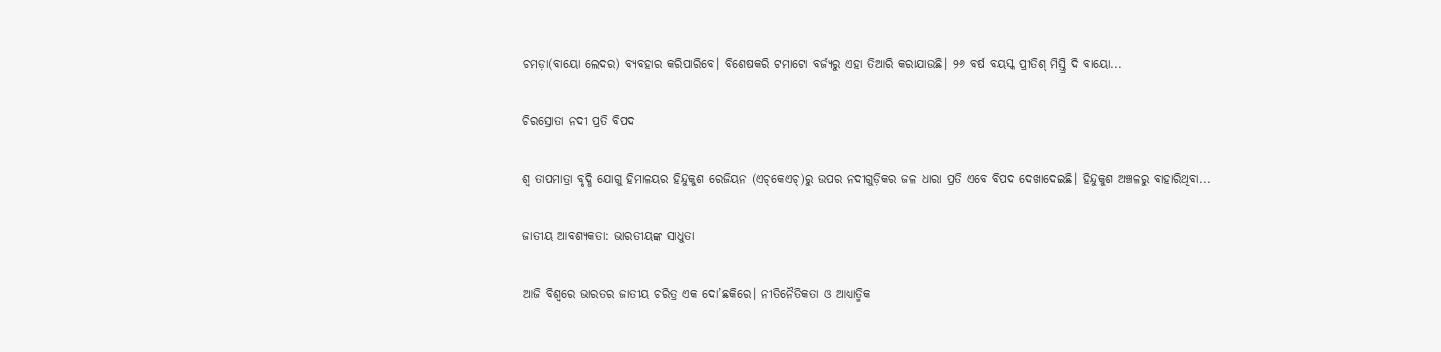ଚମଡ଼ା(ବାୟୋ ଲେଦର) ବ୍ୟବହାର କରିପାରିବେ। ବିଶେଷକରି ଟମାଟୋ ବର୍ଜ୍ୟରୁ ଏହା ତିଆରି କରାଯାଉଛି। ୨୬ ବର୍ଷ ବୟସ୍କ ପ୍ରୀତିଶ୍‌ ମିସ୍ତ୍ରି ଦି ବାୟୋ...

ଚିରସ୍ରୋତା ନଦୀ ପ୍ରତି ବିପଦ

ଶ୍ୱ ତାପମାତ୍ରା ବୃଦ୍ଧି ଯୋଗୁ ହିମାଳୟର ହିନ୍ଦୁକୁଶ ରେଜିୟନ (ଏଚ୍‌କେଏଚ୍‌)ରୁ ଉପର ନଦୀଗୁଡ଼ିକର ଜଳ ଧାରା ପ୍ରତି ଏବେ ବିପଦ ଦେଖାଦେଇଛି। ହିନ୍ଦୁକୁଶ ଅଞ୍ଚଳରୁ ବାହାରିଥିବା...

ଜାତୀୟ ଆବଶ୍ୟକତା: ଭାରତୀୟଙ୍କ ସାଧୁତା

ଆଜି ବିଶ୍ୱରେ ଭାରତର ଜାତୀୟ ଚରିତ୍ର ଏକ ଦୋ’ଛକିରେ। ନୀତିନୈତିକତା ଓ ଆଧ୍ୟାତ୍ମିକ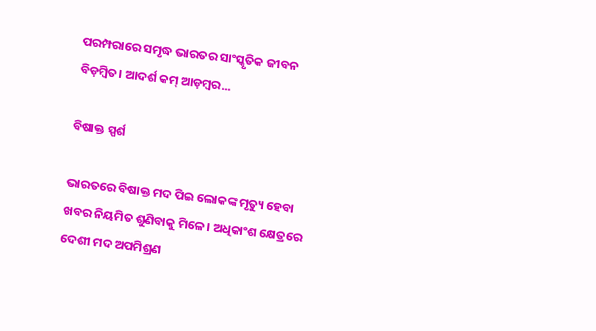ପରମ୍ପରାରେ ସମୃଦ୍ଧ ଭାରତର ସାଂସ୍କୃତିକ ଜୀବନ ବିଡ଼ମ୍ବିତ। ଆଦର୍ଶ କମ୍‌ ଆଡ଼ମ୍ବର...

ବିଷାକ୍ତ ସ୍ପର୍ଶ

ଭାରତରେ ବିଷାକ୍ତ ମଦ ପିଇ ଲୋକଙ୍କ ମୃତ୍ୟୁ ହେବା ଖବର ନିୟମିତ ଶୁଣିବାକୁ ମିଳେ। ଅଧିକାଂଶ କ୍ଷେତ୍ରରେ ଦେଶୀ ମଦ ଅପମିଶ୍ରଣ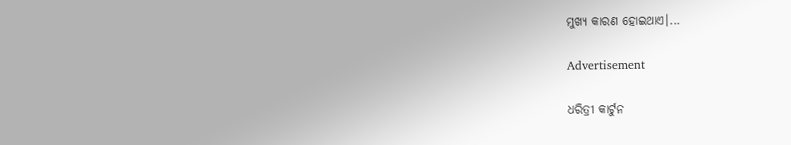ମୁଖ୍ୟ କାରଣ ହୋଇଥାଏ।...

Advertisement

ଧରିତ୍ରୀ କାର୍ଟୁନ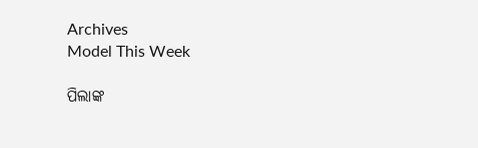Archives
Model This Week

ପିଲାଙ୍କ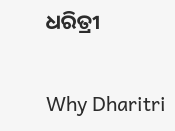ଧରିତ୍ରୀ

Why Dharitri